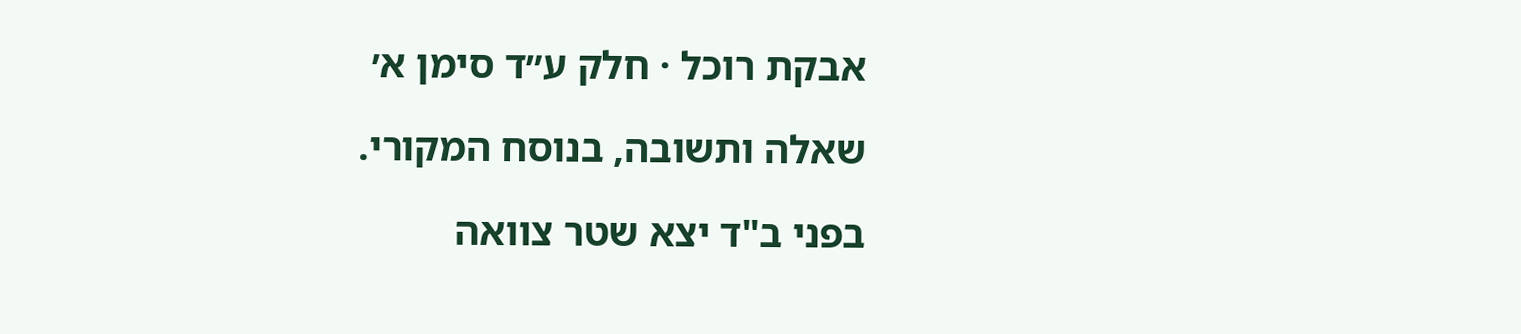אבקת רוכל · חלק ע״ד סימן א׳

שאלה ותשובה, בנוסח המקורי.

בפני ב"ד יצא שטר צוואה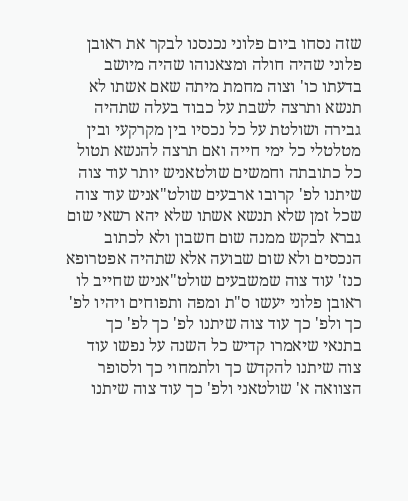שזה נסחו ביום פלוני נכנסנו לבקר את ראובן פלוני שהיה חולה ומצאנוהו שהיה מיושב בדעתו כו' וצוה מחמת מיתה שאם אשתו לא תנשא ותרצה לשבת על כבוד בעלה שתהיה גבירה ושולטת על כל נכסיו בין מקרקעי ובין מטלטלי כל ימי חייה ואם תרצה להנשא תטול כל כתובתה וחמשים שולטאניש יותר עוד צוה שיתנו לפ' קרובו ארבעים שולט"אניש עוד צוה שכל זמן שלא תנשא אשתו שלא יהא רשאי שום גברא לבקש ממנה שום חשבון ולא לכתוב הנכסים ולא שום שבועה אלא שתהיה אפטרופא כנז' עוד צוה שמשבעים שולט"אניש שחייב לו ראובן פלוני יעשו ס"ת ומפה ותפוחים ויהיו לפ' כך ולפ' כך עוד צוה שיתנו לפ' כך לפ' כך בתנאי שיאמרו קדיש כל השנה על נפשו עוד צוה שיתנו להקדש כך ולתמחוי כך ולסופר הצוואה א' שולטאני ולפ' כך עוד צוה שיתנו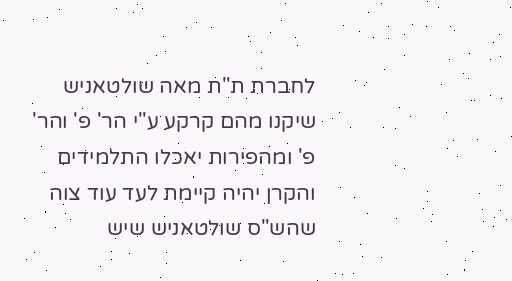לחברת ת"ת מאה שולטאניש שיקנו מהם קרקע ע"י הר' פ' והר' פ' ומהפירות יאכלו התלמידים והקרן יהיה קיימת לעד עוד צוה שהש"ס שולטאניש שיש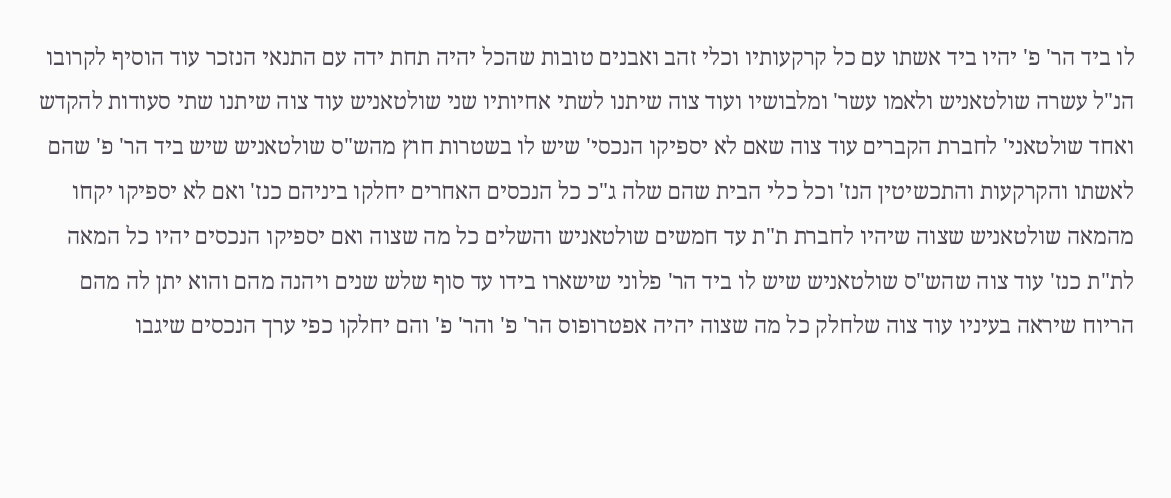לו ביד הר' פ' יהיו ביד אשתו עם כל קרקעותיו וכלי זהב ואבנים טובות שהכל יהיה תחת ידה עם התנאי הנזכר עוד הוסיף לקרובו הנ"ל עשרה שולטאניש ולאמו עשר' ומלבושיו ועוד צוה שיתנו לשתי אחיותיו שני שולטאניש עוד צוה שיתנו שתי סעודות להקדש ואחד שולטאני' לחברת הקברים עוד צוה שאם לא יספיקו הנכסי' שיש לו בשטרות חוץ מהש"ס שולטאניש שיש ביד הר' פ' שהם לאשתו והקרקעות והתכשיטין הנז' וכל כלי הבית שהם שלה ג"כ כל הנכסים האחרים יחלקו ביניהם כנז' ואם לא יספיקו יקחו מהמאה שולטאניש שצוה שיהיו לחברת ת"ת עד חמשים שולטאניש והשלים כל מה שצוה ואם יספיקו הנכסים יהיו כל המאה לת"ת כנז' עוד צוה שהש"ס שולטאניש שיש לו ביד הר' פלוני שישארו בידו עד סוף שלש שנים ויהנה מהם והוא יתן לה מהם הריוח שיראה בעיניו עוד צוה שלחלק כל מה שצוה יהיה אפטרופוס הר' פ' והר' פ' והם יחלקו כפי ערך הנכסים שיגבו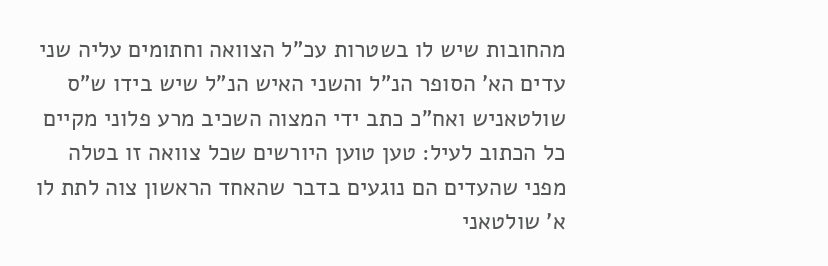מהחובות שיש לו בשטרות עכ"ל הצוואה וחתומים עליה שני עדים הא' הסופר הנ"ל והשני האיש הנ"ל שיש בידו ש"ס שולטאניש ואח"כ כתב ידי המצוה השכיב מרע פלוני מקיים כל הכתוב לעיל: טען טוען היורשים שכל צוואה זו בטלה מפני שהעדים הם נוגעים בדבר שהאחד הראשון צוה לתת לו א' שולטאני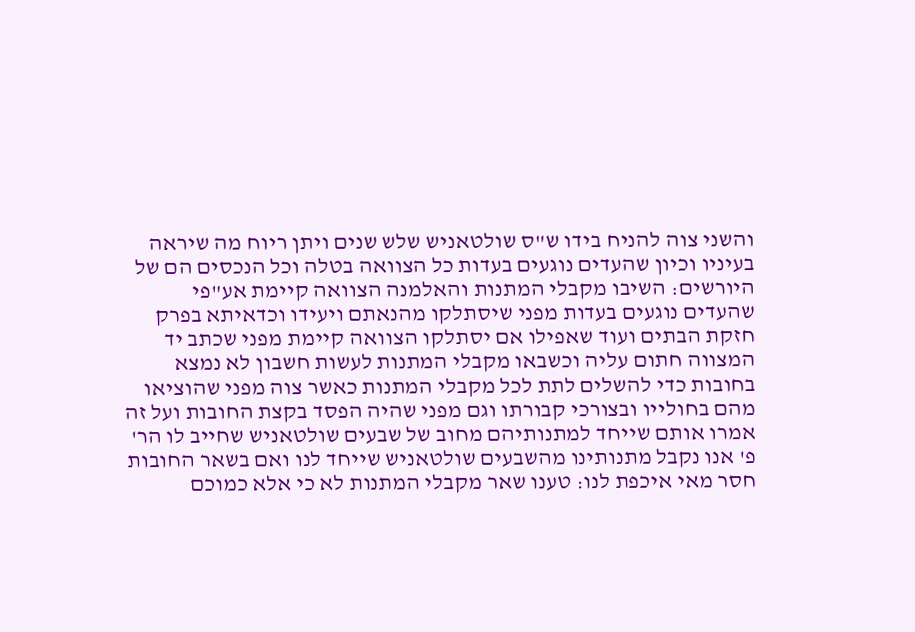והשני צוה להניח בידו ש"ס שולטאניש שלש שנים ויתן ריוח מה שיראה בעיניו וכיון שהעדים נוגעים בעדות כל הצוואה בטלה וכל הנכסים הם של היורשים: השיבו מקבלי המתנות והאלמנה הצוואה קיימת אע"פי שהעדים נוגעים בעדות מפני שיסתלקו מהנאתם ויעידו וכדאיתא בפרק חזקת הבתים ועוד שאפילו אם יסתלקו הצוואה קיימת מפני שכתב יד המצווה חתום עליה וכשבאו מקבלי המתנות לעשות חשבון לא נמצא בחובות כדי להשלים לתת לכל מקבלי המתנות כאשר צוה מפני שהוציאו מהם בחולייו ובצורכי קבורתו וגם מפני שהיה הפסד בקצת החובות ועל זה אמרו אותם שייחד למתנותיהם מחוב של שבעים שולטאניש שחייב לו הר' פ' אנו נקבל מתנותינו מהשבעים שולטאניש שייחד לנו ואם בשאר החובות חסר מאי איכפת לנו: טענו שאר מקבלי המתנות לא כי אלא כמוכם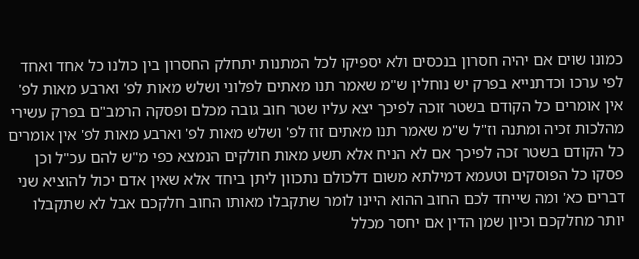כמונו שוים אם יהיה חסרון בנכסים ולא יספיקו לכל המתנות יתחלק החסרון בין כולנו כל אחד ואחד לפי ערכו וכדתנייא בפרק יש נוחלין ש"מ שאמר תנו מאתים לפלוני ושלש מאות לפ' וארבע מאות לפ' אין אומרים כל הקודם בשטר זוכה לפיכך יצא עליו שטר חוב גובה מכלם ופסקה הרמב"ם בפרק עשירי מהלכות זכיה ומתנה וז"ל ש"מ שאמר תנו מאתים זוז לפ' ושלש מאות לפ' וארבע מאות לפ' אין אומרים כל הקודם בשטר זכה לפיכך אם לא הניח אלא תשע מאות חולקים הנמצא כפי מ"ש להם עכ"ל וכן פסקו כל הפוסקים וטעמא דמילתא משום דלכולם נתכוון ליתן ביחד אלא שאין אדם יכול להוציא שני דברים כא' ומה שייחד לכם החוב ההוא היינו לומר שתקבלו מאותו החוב חלקכם אבל לא שתקבלו יותר מחלקכם וכיון שמן הדין אם יחסר מכלל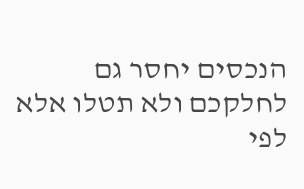הנכסים יחסר גם לחלקכם ולא תטלו אלא לפי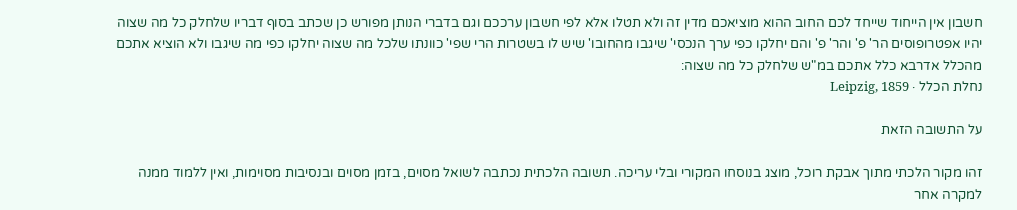חשבון אין הייחוד שייחד לכם החוב ההוא מוציאכם מדין זה ולא תטלו אלא לפי חשבון ערככם וגם בדברי הנותן מפורש כן שכתב בסוף דבריו שלחלק כל מה שצוה יהיו אפטרופוסים הר' פ' והר' פ' והם יחלקו כפי ערך הנכסי' שיגבו מהחובו' שיש לו בשטרות הרי שפי' כוונתו שלכל מה שצוה יחלקו כפי מה שיגבו ולא הוציא אתכם מהכלל אדרבא כלל אתכם במ"ש שלחלק כל מה שצוה:
נחלת הכלל · Leipzig, 1859

על התשובה הזאת

זהו מקור הלכתי מתוך אבקת רוכל, מוצג בנוסחו המקורי ובלי עריכה. תשובה הלכתית נכתבה לשואל מסוים, בזמן מסוים ובנסיבות מסוימות, ואין ללמוד ממנה למקרה אחר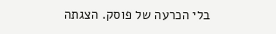בלי הכרעה של פוסק. הצגתה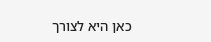כאן היא לצורך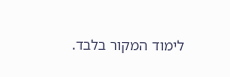לימוד המקור בלבד.